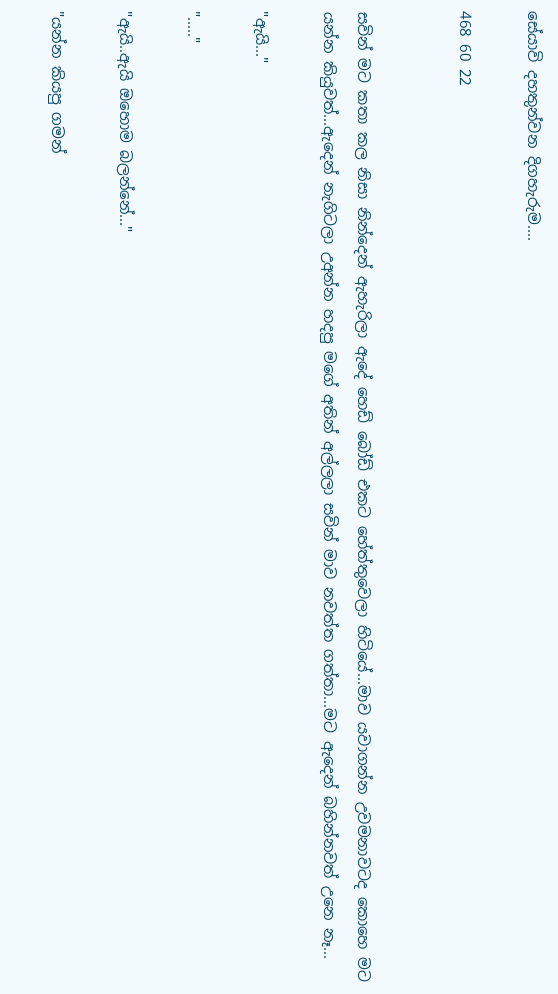සේයාවි දහතුන්වන දිගහැරුම....

468 60 22


සවින් මට කතා කල නිසා නින්දෙන් ඇහැරිලා ඇදේ හෙඩ් බෝඩ් එකට හේත්තුවෙලා හිටියේ...මාව යවාගන්න උවමනාවටද කොහෙ මට යන්න කියුවත්...ඇදෙන් නැගිටලා උඅන්න හදපු මගේ අතින් අල්ලලා සවින් මාව නවත්ත ගත්තා...මට ඇදෙන් බහින්නවත් උනෙ නෑ...

"ඇයි..."

"....."

"ඇයි..ඇයි ඔහොම බලන්නේ..."

"යන්න කියපු ගමන්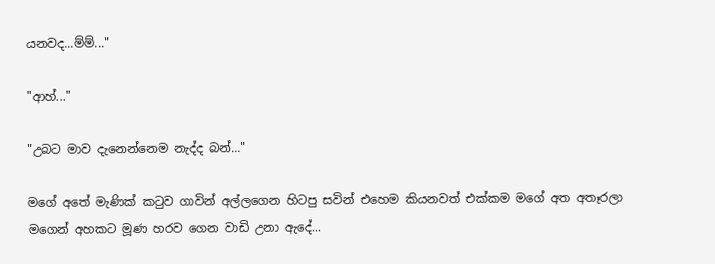යනවද...ම්ම්..."

"ආහ්..."

"උබට මාව දැනෙන්නෙම නැද්ද බන්..."

මගේ අතේ මැණික් කටුව ගාවින් අල්ලගෙන හිටපු සවින් එහෙම කියනවත් එක්කම මගේ අත අතෑරලා මගෙන් අහකට මූණ හරව ගෙන වාඩි උනා ඇදේ...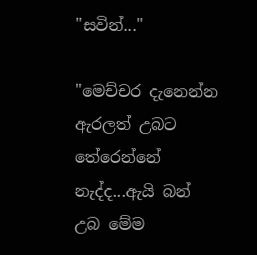"සවින්..."

"මෙච්චර දැනෙන්න ඇරලත් උබට තේරෙන්නේ නැද්ද...ඇයි බන් උබ මේම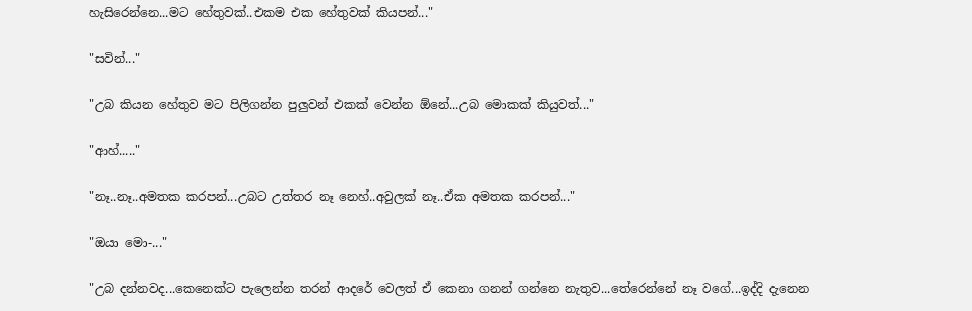හැසිරෙන්නෙ...මට හේතුවක්..එකම එක හේතුවක් කියපන්..."

"සවින්..."

"උබ කියන හේතුව මට පිලිගන්න පුලුවන් එකක් වෙන්න ඕනේ...උබ මොකක් කියුවත්..."

"ආහ්....."

"නෑ..නෑ..අමතක කරපන්...උබට උත්තර නෑ නෙහ්..අවුලක් නෑ..ඒක අමතක කරපන්..."

"ඔයා මො-..."

"උබ දන්නවද...කෙනෙක්ට පැලෙන්න තරන් ආදරේ වෙලත් ඒ කෙනා ගනන් ගන්නෙ නැතුව...තේරෙන්නේ නෑ වගේ...ඉද්දි දැනෙන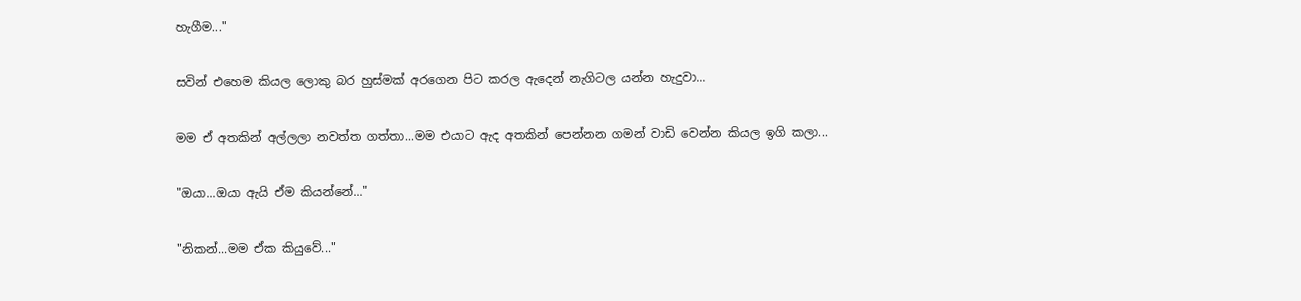හැගීම..."

සවින් එහෙම කියල ලොකු බර හුස්මක් අරගෙන පිට කරල ඇදෙන් නැගිටල යන්න හැදුවා...

මම ඒ අතකින් අල්ලලා නවත්ත ගත්තා...මම එයාට ඇද අතකින් පෙන්නන ගමන් වාඩි වෙන්න කියල ඉගි කලා...

"ඔයා...ඔයා ඇයි ඒම කියන්නේ..."

"නිකන්...මම ඒක කියුවේ..."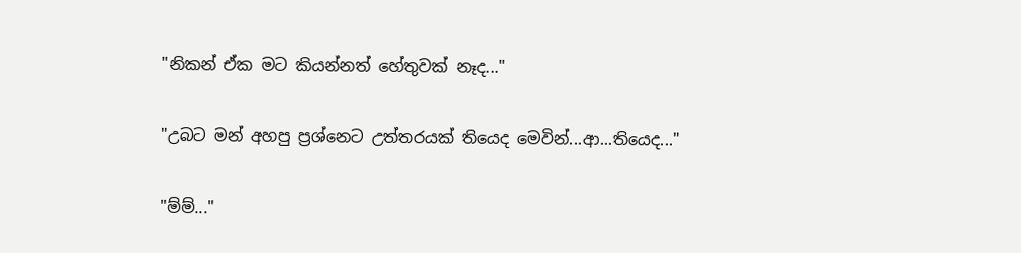"නිකන් ඒක මට කියන්නත් හේතුවක් නෑද..."

"උබට මන් අහපු ප්‍රශ්නෙට උත්තරයක් තියෙද මෙවින්...ආ...තියෙද..."

"ම්ම්..."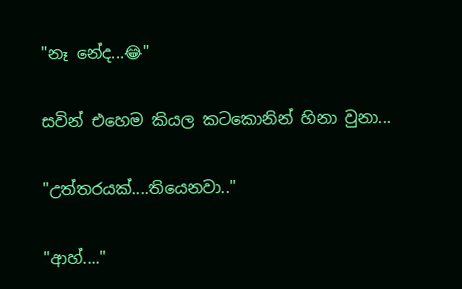"නෑ නේද...😂"

සවින් එහෙම කියල කටකොනින් හිනා වුනා...

"උත්තරයක්....තියෙනවා.."

"ආහ්...."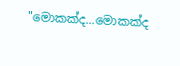"මොකක්ද...මොකක්ද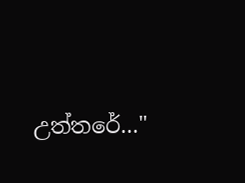උත්තරේ..."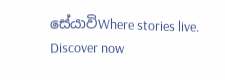සේයාවිWhere stories live. Discover now